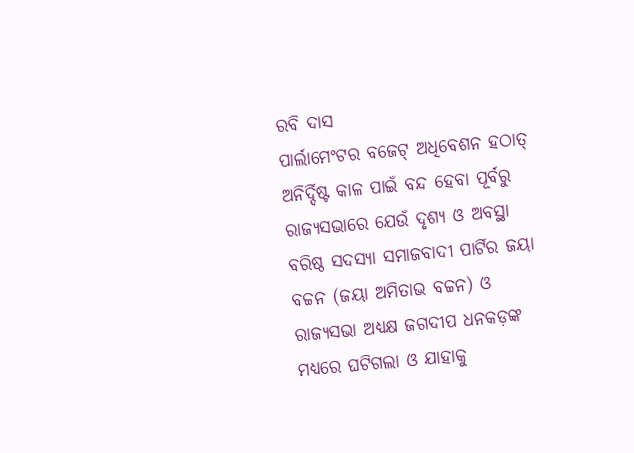ରବି ଦାସ
ପାର୍ଲାମେଂଟର ବଜେଟ୍ ଅଧିବେଶନ ହଠାତ୍ ଅନିର୍ଦ୍ଦିଷ୍ଟ କାଳ ପାଇଁ ବନ୍ଦ ହେବା ପୂର୍ବରୁ ରାଜ୍ୟସଭାରେ ଯେଉଁ ଦୃଶ୍ୟ ଓ ଅବସ୍ଥା ବରିଷ୍ଠ ସଦସ୍ୟା ସମାଜବାଦୀ ପାର୍ଟିର ଜୟା ବଚ୍ଚନ (ଜୟା ଅମିତାଭ ବଚ୍ଚନ) ଓ ରାଜ୍ୟସଭା ଅଧ୍ୟକ୍ଷ ଜଗଦୀପ ଧନକଡ଼ଙ୍କ ମଧ୍ୟରେ ଘଟିଗଲା ଓ ଯାହାକୁ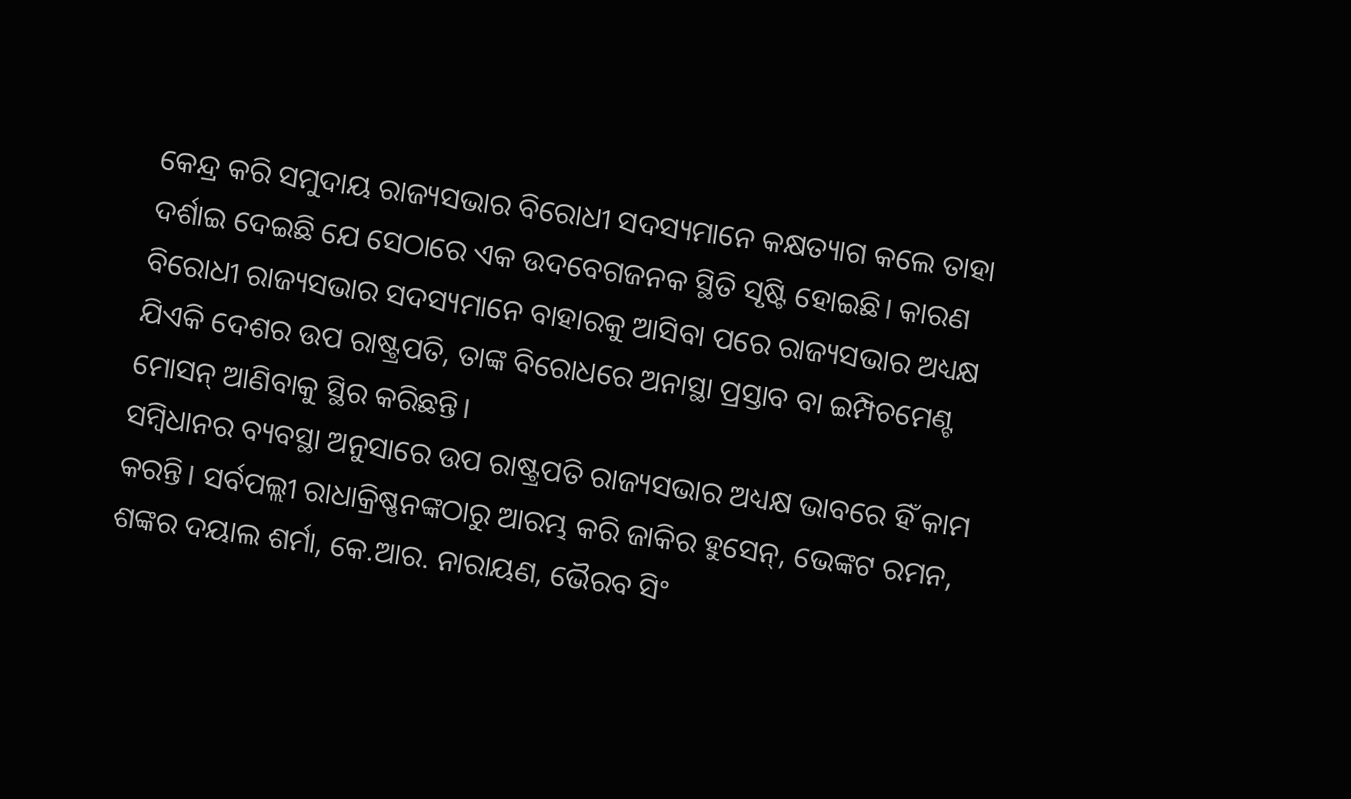କେନ୍ଦ୍ର କରି ସମୁଦାୟ ରାଜ୍ୟସଭାର ବିରୋଧୀ ସଦସ୍ୟମାନେ କକ୍ଷତ୍ୟାଗ କଲେ ତାହା ଦର୍ଶାଇ ଦେଇଛି ଯେ ସେଠାରେ ଏକ ଉଦବେଗଜନକ ସ୍ଥିତି ସୃଷ୍ଟି ହୋଇଛି। କାରଣ ବିରୋଧୀ ରାଜ୍ୟସଭାର ସଦସ୍ୟମାନେ ବାହାରକୁ ଆସିବା ପରେ ରାଜ୍ୟସଭାର ଅଧ୍ୟକ୍ଷ ଯିଏକି ଦେଶର ଉପ ରାଷ୍ଟ୍ରପତି, ତାଙ୍କ ବିରୋଧରେ ଅନାସ୍ଥା ପ୍ରସ୍ତାବ ବା ଇମ୍ପିଚମେଣ୍ଟ ମୋସନ୍ ଆଣିବାକୁ ସ୍ଥିର କରିଛନ୍ତି।
ସମ୍ବିଧାନର ବ୍ୟବସ୍ଥା ଅନୁସାରେ ଉପ ରାଷ୍ଟ୍ରପତି ରାଜ୍ୟସଭାର ଅଧ୍ୟକ୍ଷ ଭାବରେ ହିଁ କାମ କରନ୍ତି। ସର୍ବପଲ୍ଲୀ ରାଧାକ୍ରିଷ୍ଣନଙ୍କଠାରୁ ଆରମ୍ଭ କରି ଜାକିର ହୁସେନ୍, ଭେଙ୍କଟ ରମନ, ଶଙ୍କର ଦୟାଲ ଶର୍ମା, କେ.ଆର. ନାରାୟଣ, ଭୈରବ ସିଂ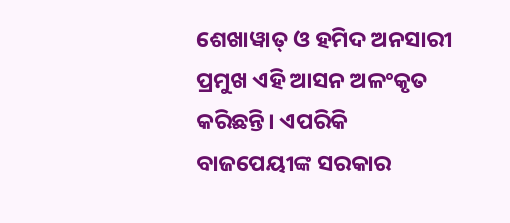ଶେଖାୱାତ୍ ଓ ହମିଦ ଅନସାରୀ ପ୍ରମୁଖ ଏହି ଆସନ ଅଳଂକୃତ କରିଛନ୍ତି। ଏପରିକି ବାଜପେୟୀଙ୍କ ସରକାର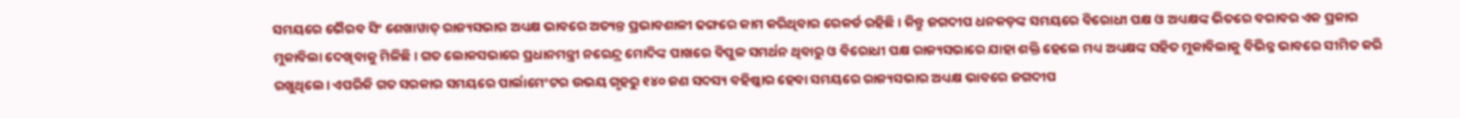ସମୟରେ ଭୈରବ ସିଂ ଶେଖାୱାତ୍ ରାଜ୍ୟସଭାର ଅଧ୍ୟକ୍ଷ ଭାବରେ ଅତ୍ୟନ୍ତ ପ୍ରଭାବଶାଳୀ ଢଙ୍ଗରେ କାମ କରିଥିବାର ରେକର୍ଡ ରହିଛି। କିନ୍ତୁ ଜଗଦୀପ ଧନକଡ଼ଙ୍କ ସମୟରେ ବିରୋଧୀ ପକ୍ଷ ଓ ଅଧ୍ୟକ୍ଷଙ୍କ ଭିତରେ ବରାବର ଏକ ପ୍ରକାର ମୁକାବିଲା ଦେଖିବାକୁ ମିଳିଛି। ଗତ ଲୋକସଭାରେ ପ୍ରଧାନମନ୍ତ୍ରୀ ନରେନ୍ଦ୍ର ମୋଦିଙ୍କ ପାଖରେ ବିପୁଳ ସମର୍ଥନ ଥିବାରୁ ଓ ବିରୋଧୀ ପକ୍ଷ ରାଜ୍ୟସଭାରେ ଯାହା ଶକ୍ତି ହେଲେ ମଧ୍ୟ ଅଧ୍ୟକ୍ଷଙ୍କ ସହିତ ମୁକାବିଲାକୁ ବିଭିନ୍ନ ଭାବରେ ସୀମିତ କରି ରଖୁଥିଲେ। ଏପରିକି ଗତ ସରକାର ସମୟରେ ପାର୍ଲାମେଂଟର ଉଭୟ ଗୃହରୁ ୧୪୦ ଜଣ ସଦସ୍ୟ ବହିଷ୍କାର ହେବା ସମୟରେ ରାଜ୍ୟସଭାର ଅଧ୍ୟକ୍ଷ ଭାବରେ ଜଗଦୀପ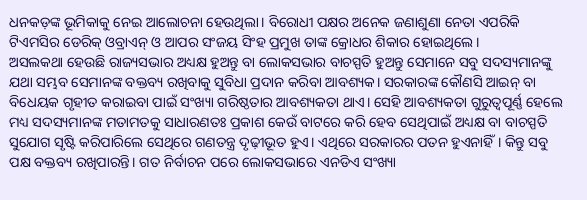ଧନକଡ଼ଙ୍କ ଭୂମିକାକୁ ନେଇ ଆଲୋଚନା ହେଉଥିଲା। ବିରୋଧୀ ପକ୍ଷର ଅନେକ ଜଣାଶୁଣା ନେତା ଏପରିକି ଟିଏମସିର ଡେରିକ୍ ଓବ୍ରାଏନ୍ ଓ ଆପର ସଂଜୟ ସିଂହ ପ୍ରମୁଖ ତାଙ୍କ କ୍ରୋଧର ଶିକାର ହୋଇଥିଲେ।
ଅସଲକଥା ହେଉଛି ରାଜ୍ୟସଭାର ଅଧ୍ୟକ୍ଷ ହୁଅନ୍ତୁ ବା ଲୋକସଭାର ବାଚସ୍ପତି ହୁଅନ୍ତୁ ସେମାନେ ସବୁ ସଦସ୍ୟମାନଙ୍କୁ ଯଥା ସମ୍ଭବ ସେମାନଙ୍କ ବକ୍ତବ୍ୟ ରଖିବାକୁ ସୁବିଧା ପ୍ରଦାନ କରିବା ଆବଶ୍ୟକ। ସରକାରଙ୍କ କୌଣସି ଆଇନ୍ ବା ବିଧେୟକ ଗୃହୀତ କରାଇବା ପାଇଁ ସଂଖ୍ୟା ଗରିଷ୍ଠତାର ଆବଶ୍ୟକତା ଥାଏ। ସେହି ଆବଶ୍ୟକତା ଗୁରୁତ୍ୱପୂର୍ଣ୍ଣ ହେଲେ ମଧ୍ୟ ସଦସ୍ୟମାନଙ୍କ ମତାମତକୁ ସାଧାରଣତଃ ପ୍ରକାଶ କେଉଁ ବାଟରେ କରି ହେବ ସେଥିପାଇଁ ଅଧ୍ୟକ୍ଷ ବା ବାଚସ୍ପତି ସୁଯୋଗ ସୃଷ୍ଟି କରିପାରିଲେ ସେଥିରେ ଗଣତନ୍ତ୍ର ଦୃଢ଼ୀଭୂତ ହୁଏ। ଏଥିରେ ସରକାରର ପତନ ହୁଏନାହିଁ। କିନ୍ତୁ ସବୁ ପକ୍ଷ ବକ୍ତବ୍ୟ ରଖିପାରନ୍ତି। ଗତ ନିର୍ବାଚନ ପରେ ଲୋକସଭାରେ ଏନଡିଏ ସଂଖ୍ୟା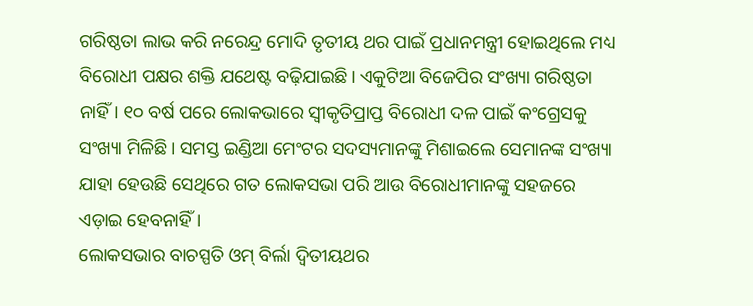ଗରିଷ୍ଠତା ଲାଭ କରି ନରେନ୍ଦ୍ର ମୋଦି ତୃତୀୟ ଥର ପାଇଁ ପ୍ରଧାନମନ୍ତ୍ରୀ ହୋଇଥିଲେ ମଧ୍ୟ ବିରୋଧୀ ପକ୍ଷର ଶକ୍ତି ଯଥେଷ୍ଟ ବଢ଼ିଯାଇଛି। ଏକୁଟିଆ ବିଜେପିର ସଂଖ୍ୟା ଗରିଷ୍ଠତା ନାହିଁ। ୧୦ ବର୍ଷ ପରେ ଲୋକଭାରେ ସ୍ୱୀକୃତିପ୍ରାପ୍ତ ବିରୋଧୀ ଦଳ ପାଇଁ କଂଗ୍ରେସକୁ ସଂଖ୍ୟା ମିଳିଛି। ସମସ୍ତ ଇଣ୍ଡିଆ ମେଂଟର ସଦସ୍ୟମାନଙ୍କୁ ମିଶାଇଲେ ସେମାନଙ୍କ ସଂଖ୍ୟା ଯାହା ହେଉଛି ସେଥିରେ ଗତ ଲୋକସଭା ପରି ଆଉ ବିରୋଧୀମାନଙ୍କୁ ସହଜରେ ଏଡ଼ାଇ ହେବନାହିଁ।
ଲୋକସଭାର ବାଚସ୍ପତି ଓମ୍ ବିର୍ଲା ଦ୍ୱିତୀୟଥର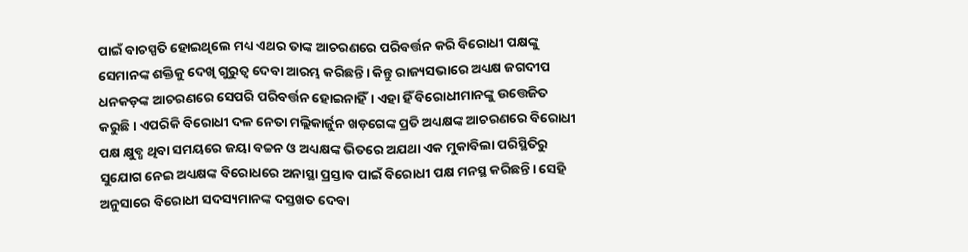ପାଇଁ ବାଚସ୍ପତି ହୋଇଥିଲେ ମଧ୍ୟ ଏଥର ତାଙ୍କ ଆଚରଣରେ ପରିବର୍ତ୍ତନ କରି ବିରୋଧୀ ପକ୍ଷଙ୍କୁ ସେମାନଙ୍କ ଶକ୍ତିକୁ ଦେଖି ଗୁରୁତ୍ୱ ଦେବା ଆରମ୍ଭ କରିଛନ୍ତି। କିନ୍ତୁ ରାଜ୍ୟସଭାରେ ଅଧ୍ୟକ୍ଷ ଜଗଦୀପ ଧନକଡ଼ଙ୍କ ଆଚରଣରେ ସେପରି ପରିବର୍ତ୍ତନ ହୋଇନାହିଁ। ଏହା ହିଁ ବିରୋଧୀମାନଙ୍କୁ ଉତ୍ତେଜିତ କରୁଛି। ଏପରିକି ବିରୋଧୀ ଦଳ ନେତା ମଲ୍ଲିକାର୍ଜୁନ ଖଡ଼ଗେଙ୍କ ପ୍ରତି ଅଧ୍ୟକ୍ଷଙ୍କ ଆଚରଣରେ ବିରୋଧୀ ପକ୍ଷ କ୍ଷୁବ୍ଧ ଥିବା ସମୟରେ ଜୟା ବଚ୍ଚନ ଓ ଅଧ୍ୟକ୍ଷଙ୍କ ଭିତରେ ଅଯଥା ଏକ ମୁକାବିଲା ପରିସ୍ଥିତିରୁ ସୁଯୋଗ ନେଇ ଅଧ୍ୟକ୍ଷଙ୍କ ବିରୋଧରେ ଅନାସ୍ଥା ପ୍ରସ୍ତାବ ପାଇଁ ବିରୋଧୀ ପକ୍ଷ ମନସ୍ଥ କରିଛନ୍ତି। ସେହି ଅନୁସାରେ ବିରୋଧୀ ସଦସ୍ୟମାନଙ୍କ ଦସ୍ତଖତ ଦେବା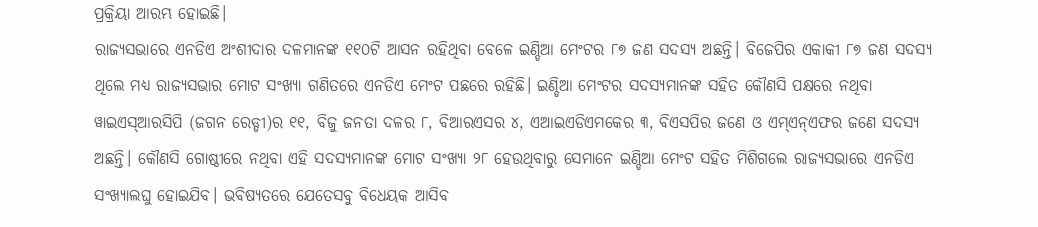ପ୍ରକ୍ରିୟା ଆରମ୍ଭ ହୋଇଛି।
ରାଜ୍ୟସଭାରେ ଏନଡିଏ ଅଂଶୀଦାର ଦଳମାନଙ୍କ ୧୧୦ଟି ଆସନ ରହିଥିବା ବେଳେ ଇଣ୍ଡିଆ ମେଂଟର ୮୭ ଜଣ ସଦସ୍ୟ ଅଛନ୍ତି। ବିଜେପିର ଏକାକୀ ୮୭ ଜଣ ସଦସ୍ୟ ଥିଲେ ମଧ୍ୟ ରାଜ୍ୟସଭାର ମୋଟ ସଂଖ୍ୟା ଗଣିତରେ ଏନଡିଏ ମେଂଟ ପଛରେ ରହିଛି। ଇଣ୍ଡିଆ ମେଂଟର ସଦସ୍ୟମାନଙ୍କ ସହିତ କୌଣସି ପକ୍ଷରେ ନଥିବା ୱାଇଏସ୍ଆରସିପି (ଜଗନ ରେଡ୍ଡୀ)ର ୧୧, ବିଜୁ ଜନତା ଦଳର ୮, ବିଆରଏସର ୪, ଏଆଇଏଡିଏମକେର ୩, ବିଏସପିର ଜଣେ ଓ ଏମ୍ଏନ୍ଏଫର ଜଣେ ସଦସ୍ୟ ଅଛନ୍ତି। କୌଣସି ଗୋଷ୍ଠୀରେ ନଥିବା ଏହି ସଦସ୍ୟମାନଙ୍କ ମୋଟ ସଂଖ୍ୟା ୨୮ ହେଉଥିବାରୁ ସେମାନେ ଇଣ୍ଡିଆ ମେଂଟ ସହିତ ମିଶିଗଲେ ରାଜ୍ୟସଭାରେ ଏନଡିଏ ସଂଖ୍ୟାଲଘୁ ହୋଇଯିବ। ଭବିଷ୍ୟତରେ ଯେତେସବୁ ବିଧେୟକ ଆସିବ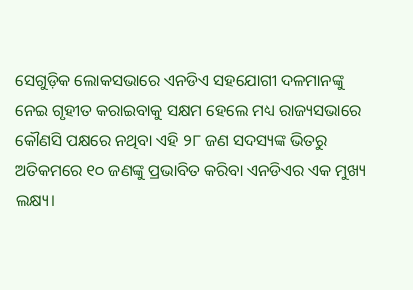ସେଗୁଡ଼ିକ ଲୋକସଭାରେ ଏନଡିଏ ସହଯୋଗୀ ଦଳମାନଙ୍କୁ ନେଇ ଗୃହୀତ କରାଇବାକୁ ସକ୍ଷମ ହେଲେ ମଧ୍ୟ ରାଜ୍ୟସଭାରେ କୌଣସି ପକ୍ଷରେ ନଥିବା ଏହି ୨୮ ଜଣ ସଦସ୍ୟଙ୍କ ଭିତରୁ ଅତିକମରେ ୧୦ ଜଣଙ୍କୁ ପ୍ରଭାବିତ କରିବା ଏନଡିଏର ଏକ ମୁଖ୍ୟ ଲକ୍ଷ୍ୟ।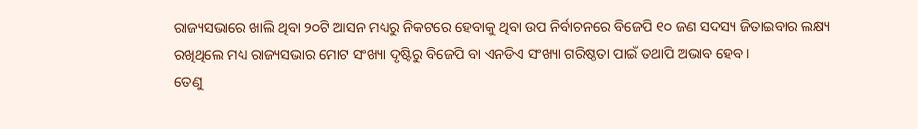ରାଜ୍ୟସଭାରେ ଖାଲି ଥିବା ୨୦ଟି ଆସନ ମଧ୍ୟରୁ ନିକଟରେ ହେବାକୁ ଥିବା ଉପ ନିର୍ବାଚନରେ ବିଜେପି ୧୦ ଜଣ ସଦସ୍ୟ ଜିତାଇବାର ଲକ୍ଷ୍ୟ ରଖିଥିଲେ ମଧ୍ୟ ରାଜ୍ୟସଭାର ମୋଟ ସଂଖ୍ୟା ଦୃଷ୍ଟିରୁ ବିଜେପି ବା ଏନଡିଏ ସଂଖ୍ୟା ଗରିଷ୍ଠତା ପାଇଁ ତଥାପି ଅଭାବ ହେବ।
ତେଣୁ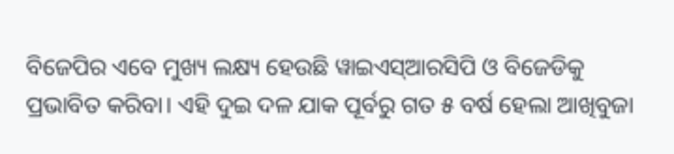ବିଜେପିର ଏବେ ମୁଖ୍ୟ ଲକ୍ଷ୍ୟ ହେଉଛି ୱାଇଏସ୍ଆରସିପି ଓ ବିଜେଡିକୁ ପ୍ରଭାବିତ କରିବା। ଏହି ଦୁଇ ଦଳ ଯାକ ପୂର୍ବରୁ ଗତ ୫ ବର୍ଷ ହେଲା ଆଖିବୁଜା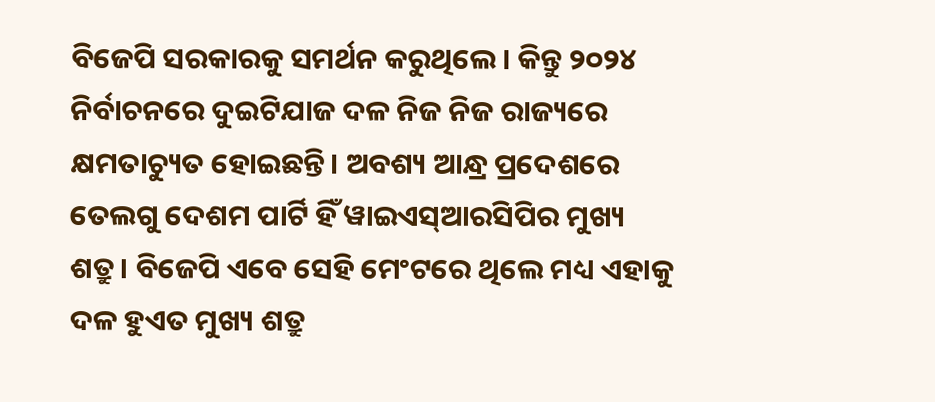ବିଜେପି ସରକାରକୁ ସମର୍ଥନ କରୁଥିଲେ। କିନ୍ତୁ ୨୦୨୪ ନିର୍ବାଚନରେ ଦୁଇଟିଯାଜ ଦଳ ନିଜ ନିଜ ରାଜ୍ୟରେ କ୍ଷମତାଚ୍ୟୁତ ହୋଇଛନ୍ତି। ଅବଶ୍ୟ ଆନ୍ଧ୍ର ପ୍ରଦେଶରେ ତେଲଗୁ ଦେଶମ ପାର୍ଟି ହିଁ ୱାଇଏସ୍ଆରସିପିର ମୁଖ୍ୟ ଶତ୍ରୁ। ବିଜେପି ଏବେ ସେହି ମେଂଟରେ ଥିଲେ ମଧ୍ୟ ଏହାକୁ ଦଳ ହୁଏତ ମୁଖ୍ୟ ଶତ୍ରୁ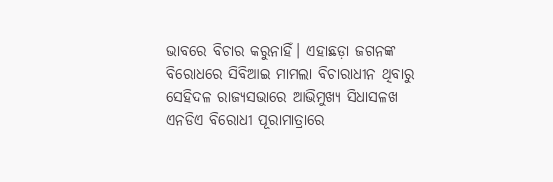ଭାବରେ ବିଚାର କରୁନାହିଁ। ଏହାଛଡ଼ା ଜଗନଙ୍କ ବିରୋଧରେ ସିବିଆଇ ମାମଲା ବିଚାରାଧୀନ ଥିବାରୁ ସେହିଦଳ ରାଜ୍ୟସଭାରେ ଆଭିମୁଖ୍ୟ ସିଧାସଳଖ ଏନଡିଏ ବିରୋଧୀ ପୂରାମାତ୍ରାରେ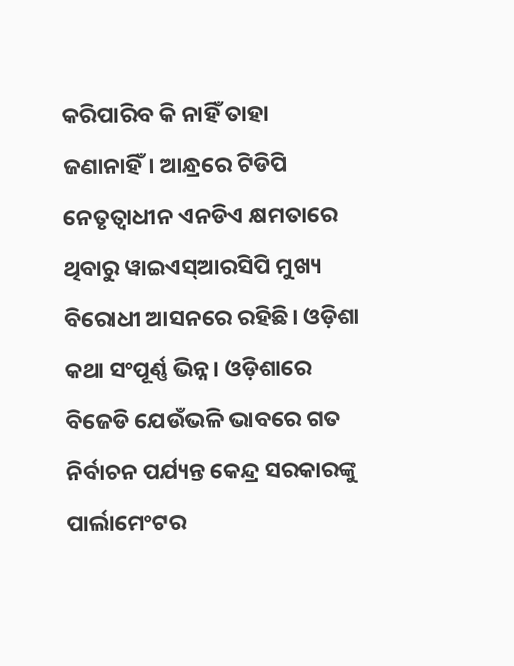କରିପାରିବ କି ନାହିଁ ତାହା ଜଣାନାହିଁ। ଆନ୍ଧ୍ରରେ ଟିଡିପି ନେତୃତ୍ୱାଧୀନ ଏନଡିଏ କ୍ଷମତାରେ ଥିବାରୁ ୱାଇଏସ୍ଆରସିପି ମୁଖ୍ୟ ବିରୋଧୀ ଆସନରେ ରହିଛି। ଓଡ଼ିଶା କଥା ସଂପୂର୍ଣ୍ଣ ଭିନ୍ନ। ଓଡ଼ିଶାରେ ବିଜେଡି ଯେଉଁଭଳି ଭାବରେ ଗତ ନିର୍ବାଚନ ପର୍ଯ୍ୟନ୍ତ କେନ୍ଦ୍ର ସରକାରଙ୍କୁ ପାର୍ଲାମେଂଟର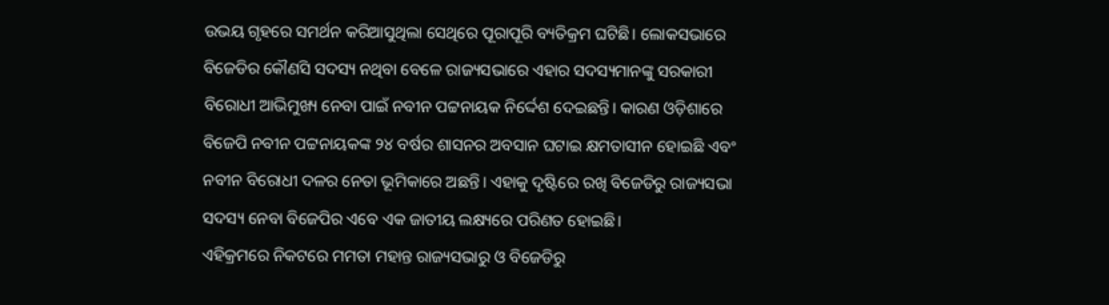ଉଭୟ ଗୃହରେ ସମର୍ଥନ କରିଆସୁଥିଲା ସେଥିରେ ପୂରାପୂରି ବ୍ୟତିକ୍ରମ ଘଟିଛି। ଲୋକସଭାରେ ବିଜେଡିର କୌଣସି ସଦସ୍ୟ ନଥିବା ବେଳେ ରାଜ୍ୟସଭାରେ ଏହାର ସଦସ୍ୟମାନଙ୍କୁ ସରକାରୀ ବିରୋଧୀ ଆଭିମୁଖ୍ୟ ନେବା ପାଇଁ ନବୀନ ପଟ୍ଟନାୟକ ନିର୍ଦ୍ଦେଶ ଦେଇଛନ୍ତି। କାରଣ ଓଡ଼ିଶାରେ ବିଜେପି ନବୀନ ପଟ୍ଟନାୟକଙ୍କ ୨୪ ବର୍ଷର ଶାସନର ଅବସାନ ଘଟାଇ କ୍ଷମତାସୀନ ହୋଇଛି ଏବଂ ନବୀନ ବିରୋଧୀ ଦଳର ନେତା ଭୂମିକାରେ ଅଛନ୍ତି। ଏହାକୁ ଦୃଷ୍ଟିରେ ରଖି ବିଜେଡିରୁ ରାଜ୍ୟସଭା ସଦସ୍ୟ ନେବା ବିଜେପିର ଏବେ ଏକ ଜାତୀୟ ଲକ୍ଷ୍ୟରେ ପରିଣତ ହୋଇଛି।
ଏହିକ୍ରମରେ ନିକଟରେ ମମତା ମହାନ୍ତ ରାଜ୍ୟସଭାରୁ ଓ ବିଜେଡିରୁ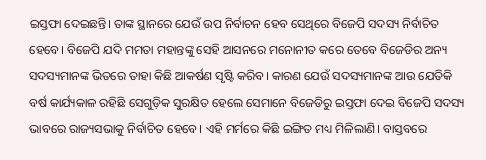ଇସ୍ତଫା ଦେଇଛନ୍ତି। ତାଙ୍କ ସ୍ଥାନରେ ଯେଉଁ ଉପ ନିର୍ବାଚନ ହେବ ସେଥିରେ ବିଜେପି ସଦସ୍ୟ ନିର୍ବାଚିତ ହେବେ। ବିଜେପି ଯଦି ମମତା ମହାନ୍ତଙ୍କୁ ସେହି ଆସନରେ ମନୋନୀତ କରେ ତେବେ ବିଜେଡିର ଅନ୍ୟ ସଦସ୍ୟମାନଙ୍କ ଭିତରେ ତାହା କିଛି ଆକର୍ଷଣ ସୃଷ୍ଟି କରିବ। କାରଣ ଯେଉଁ ସଦସ୍ୟମାନଙ୍କ ଆଉ ଯେତିକି ବର୍ଷ କାର୍ଯ୍ୟକାଳ ରହିଛି ସେଗୁଡ଼ିକ ସୁରକ୍ଷିତ ହେଲେ ସେମାନେ ବିଜେଡିରୁ ଇସ୍ତଫା ଦେଇ ବିଜେପି ସଦସ୍ୟ ଭାବରେ ରାଜ୍ୟସଭାକୁ ନିର୍ବାଚିତ ହେବେ। ଏହି ମର୍ମରେ କିଛି ଇଙ୍ଗିତ ମଧ୍ୟ ମିଳିଲାଣି। ବାସ୍ତବରେ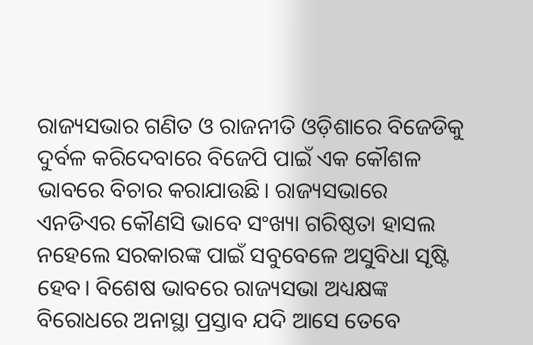ରାଜ୍ୟସଭାର ଗଣିତ ଓ ରାଜନୀତି ଓଡ଼ିଶାରେ ବିଜେଡିକୁ ଦୁର୍ବଳ କରିଦେବାରେ ବିଜେପି ପାଇଁ ଏକ କୌଶଳ ଭାବରେ ବିଚାର କରାଯାଉଛି। ରାଜ୍ୟସଭାରେ ଏନଡିଏର କୌଣସି ଭାବେ ସଂଖ୍ୟା ଗରିଷ୍ଠତା ହାସଲ ନହେଲେ ସରକାରଙ୍କ ପାଇଁ ସବୁବେଳେ ଅସୁବିଧା ସୃଷ୍ଟି ହେବ। ବିଶେଷ ଭାବରେ ରାଜ୍ୟସଭା ଅଧ୍ୟକ୍ଷଙ୍କ ବିରୋଧରେ ଅନାସ୍ଥା ପ୍ରସ୍ତାବ ଯଦି ଆସେ ତେବେ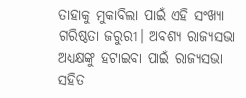ତାହାକୁ ମୁକାବିଲା ପାଇଁ ଏହି ସଂଖ୍ୟା ଗରିଷ୍ଠତା ଜରୁରୀ। ଅବଶ୍ୟ ରାଜ୍ୟସଭା ଅଧ୍ୟକ୍ଷଙ୍କୁ ହଟାଇବା ପାଇଁ ରାଜ୍ୟସଭା ସହିତ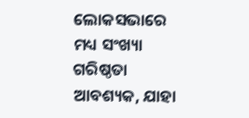ଲୋକସଭାରେ ମଧ୍ୟ ସଂଖ୍ୟା ଗରିଷ୍ଠତା ଆବଶ୍ୟକ, ଯାହା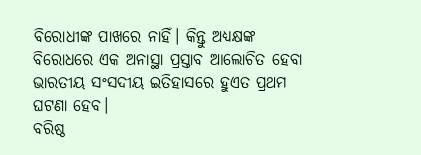ବିରୋଧୀଙ୍କ ପାଖରେ ନାହିଁ। କିନ୍ତୁ ଅଧ୍ୟକ୍ଷଙ୍କ ବିରୋଧରେ ଏକ ଅନାସ୍ଥା ପ୍ରସ୍ତାବ ଆଲୋଚିତ ହେବା ଭାରତୀୟ ସଂସଦୀୟ ଇତିହାସରେ ହୁଏତ ପ୍ରଥମ ଘଟଣା ହେବ।
ବରିଷ୍ଠ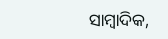ସାମ୍ବାଦିକ,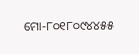ମୋ-୮୦୧୮୦୯୪୪୫୫